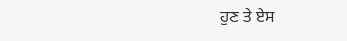ਹੁਣ ਤੇ ਏਸ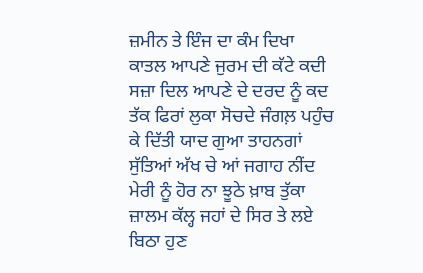ਜ਼ਮੀਨ ਤੇ ਇੰਜ ਦਾ ਕੰਮ ਦਿਖਾ ਕਾਤਲ ਆਪਣੇ ਜੁਰਮ ਦੀ ਕੱਟੇ ਕਦੀ ਸਜ਼ਾ ਦਿਲ ਆਪਣੇ ਦੇ ਦਰਦ ਨੂੰ ਕਦ ਤੱਕ ਫਿਰਾਂ ਲੁਕਾ ਸੋਚਦੇ ਜੰਗਲ਼ ਪਹੁੰਚ ਕੇ ਦਿੱਤੀ ਯਾਦ ਗੁਆ ਤਾਹਨਗਾਂ ਸੁੱਤਿਆਂ ਅੱਖ ਚੇ ਆਂ ਜਗਾਹ ਨੀਂਦ ਮੇਰੀ ਨੂੰ ਹੋਰ ਨਾ ਝੂਠੇ ਖ਼ਾਬ ਤੁੱਕਾ ਜ਼ਾਲਮ ਕੱਲ੍ਹ ਜਹਾਂ ਦੇ ਸਿਰ ਤੇ ਲਏ ਬਿਠਾ ਹੁਣ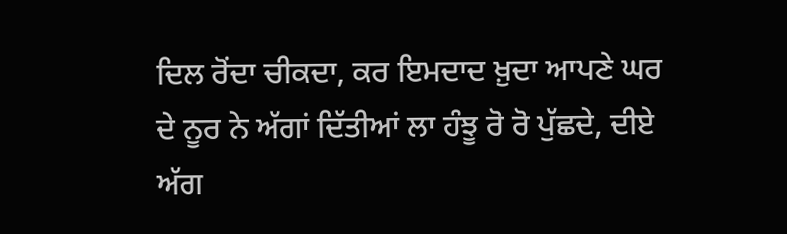ਦਿਲ ਰੋਂਦਾ ਚੀਕਦਾ, ਕਰ ਇਮਦਾਦ ਖ਼ੁਦਾ ਆਪਣੇ ਘਰ ਦੇ ਨੂਰ ਨੇ ਅੱਗਾਂ ਦਿੱਤੀਆਂ ਲਾ ਹੰਝੂ ਰੋ ਰੋ ਪੁੱਛਦੇ, ਦੀਏ ਅੱਗ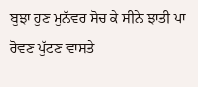ਬੁਝਾ ਹੁਣ ਮੁਨੱਵਰ ਸੋਚ ਕੇ ਸੀਨੇ ਝਾਤੀ ਪਾ ਰੋਵਣ ਪੁੱਟਣ ਵਾਸਤੇ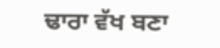ਢਾਰਾ ਵੱਖ ਬਣਾ